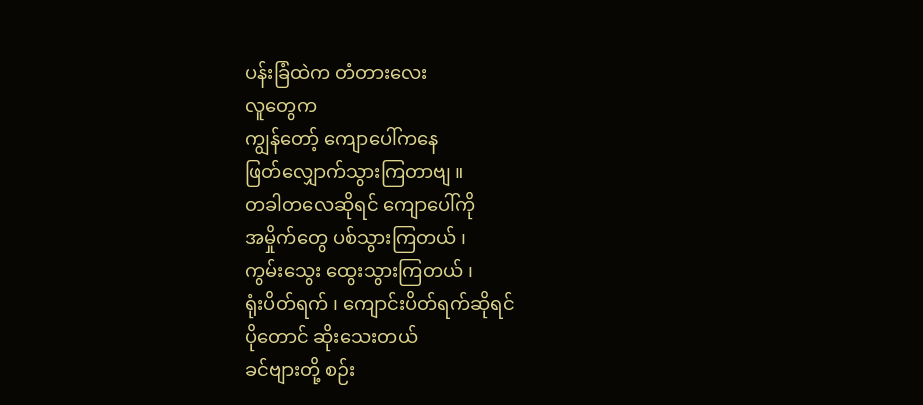ပန်းခြံထဲက တံတားလေး
လူတွေက
ကျွန်တော့် ကျောပေါ်ကနေ
ဖြတ်လျှောက်သွားကြတာဗျ ။
တခါတလေဆိုရင် ကျောပေါ်ကို
အမှိုက်တွေ ပစ်သွားကြတယ် ၊
ကွမ်းသွေး ထွေးသွားကြတယ် ၊
ရုံးပိတ်ရက် ၊ ကျောင်းပိတ်ရက်ဆိုရင်
ပိုတောင် ဆိုးသေးတယ်
ခင်ဗျားတို့ စဉ်း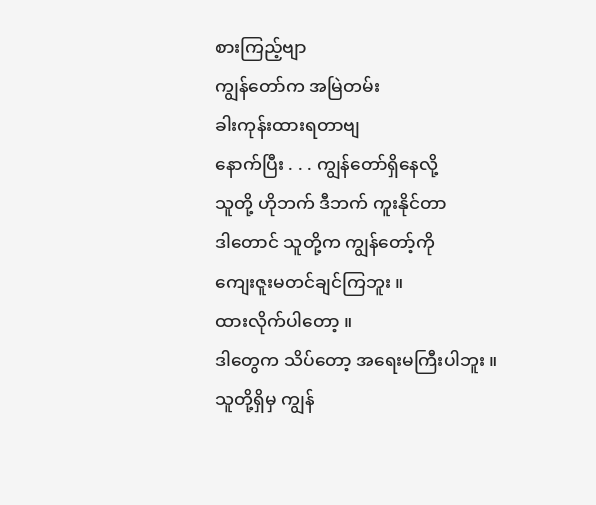စားကြည့်ဗျာ
ကျွန်တော်က အမြဲတမ်း
ခါးကုန်းထားရတာဗျ
နောက်ပြီး . . . ကျွန်တော်ရှိနေလို့
သူတို့ ဟိုဘက် ဒီဘက် ကူးနိုင်တာ
ဒါတောင် သူတို့က ကျွန်တော့်ကို
ကျေးဇူးမတင်ချင်ကြဘူး ။
ထားလိုက်ပါတော့ ။
ဒါတွေက သိပ်တော့ အရေးမကြီးပါဘူး ။
သူတို့ရှိမှ ကျွန်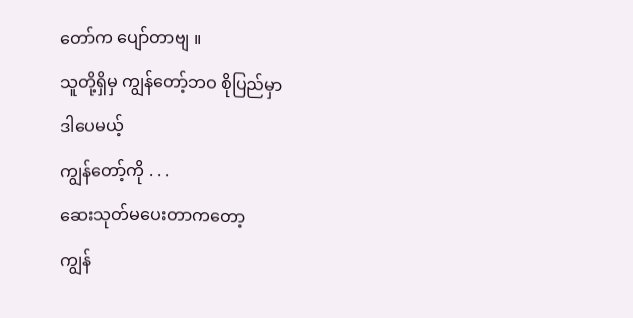တော်က ပျော်တာဗျ ။
သူတို့ရှိမှ ကျွန်တော့်ဘဝ စိုပြည်မှာ
ဒါပေမယ့်
ကျွန်တော့်ကို . . .
ဆေးသုတ်မပေးတာကတော့
ကျွန်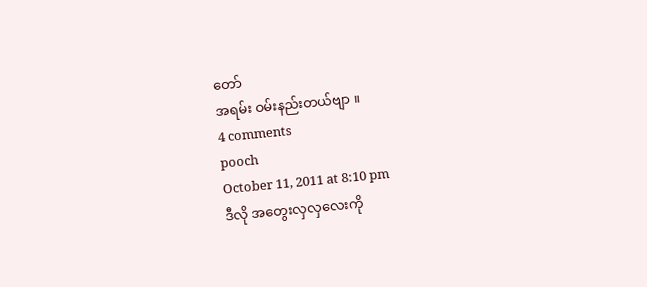တော်
အရမ်း ဝမ်းနည်းတယ်ဗျာ ။
4 comments
pooch
October 11, 2011 at 8:10 pm
ဒီလို အတွေးလှလှလေးကို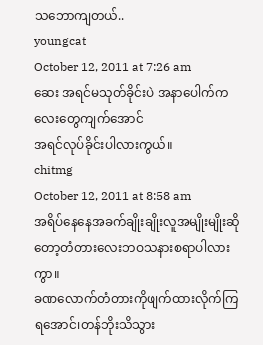သဘောကျတယ်..
youngcat
October 12, 2011 at 7:26 am
ဆေး အရင်မသုတ်ခိုင်းပဲ အနာပေါက်ကလေးတွေကျက်အောင်
အရင်လုပ်ခိုင်းပါလားကွယ်။
chitmg
October 12, 2011 at 8:58 am
အရိပ်နေနေအခက်ချိုးချိုးလူအမျိုးမျိုးဆိုတော့တံတားလေးဘဝသနားစရာပါလားကွာ။
ခဏလောက်တံတားကိုဖျက်ထားလိုက်ကြရအောင်၊တန်ဘိုးသိသွား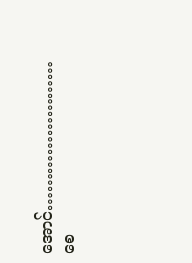အောင်……………………
စေ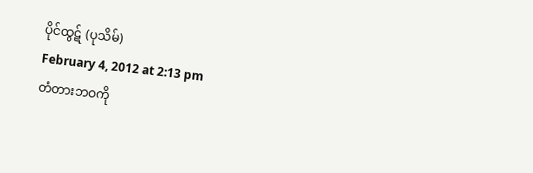ပိုင်ထွဋ် (ပုသိမ်)
February 4, 2012 at 2:13 pm
တံတားဘဝကို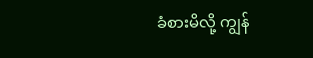ခံစားမိလို့ ကျွန်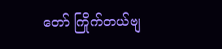တော် ကြိုက်တယ်ဗျ